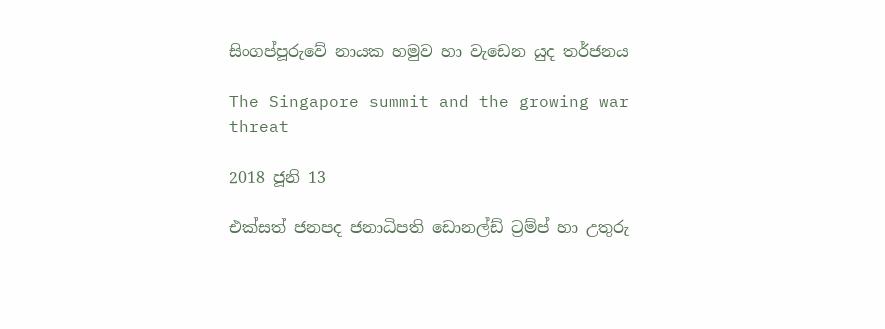සිංගප්පූරුවේ නායක හමුව හා වැඩෙන යුද තර්ජනය

The Singapore summit and the growing war threat

2018 ජූනි 13

එක්සත් ජනපද ජනාධිපති ඩොනල්ඩ් ට්‍රම්ප් හා උතුරු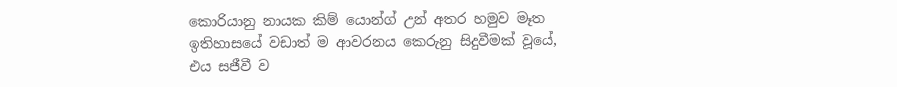කොරියානු නායක කිම් යොන්ග් උන් අතර හමුව මෑත ඉතිහාසයේ වඩාත් ම ආවරනය කෙරුනු සිදුවීමක් වූයේ, එය සජීවී ව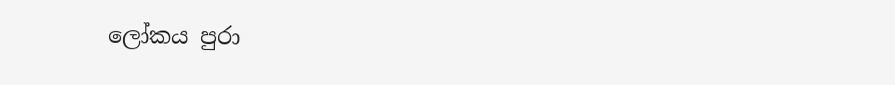ලෝකය පුරා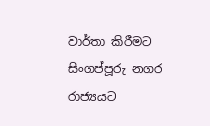වාර්තා කිරීමට සිංගප්පූරු නගර රාජ්‍යයට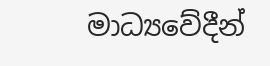මාධ්‍යවේදීන්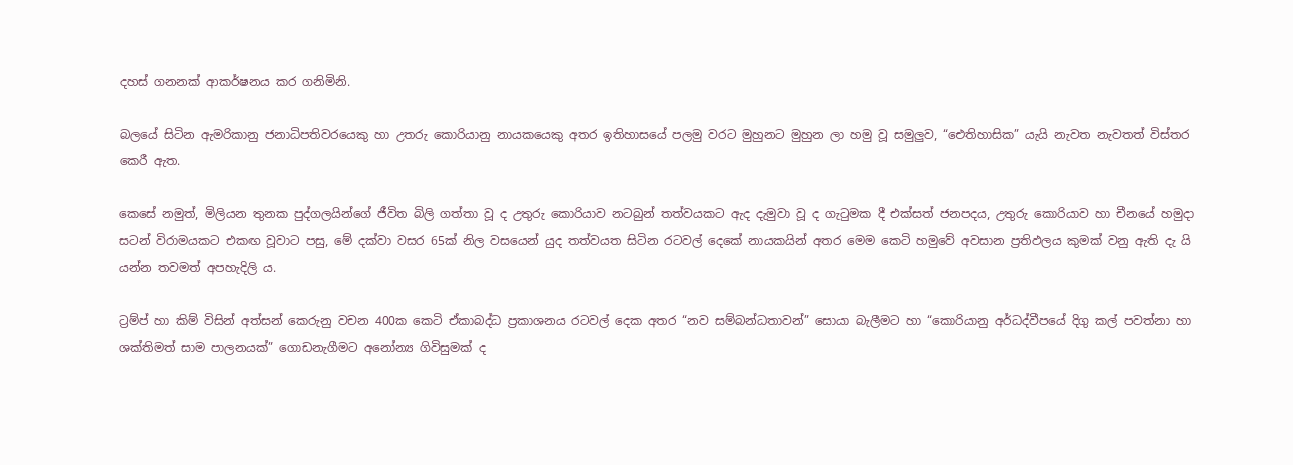දහස් ගනනක් ආකර්ෂනය කර ගනිමිනි.

බලයේ සිටින ඇමරිකානු ජනාධිපතිවරයෙකු හා උතරු කොරියානු නායකයෙකු අතර ඉතිහාසයේ පලමු වරට මුහුනට මුහුන ලා හමු වූ සමුලුව, “ඓතිහාසික” යැයි නැවත නැවතත් විස්තර කෙරී ඇත.

කෙසේ නමුත්, මිලියන තුනක පුද්ගලයින්ගේ ජීවිත බිලි ගත්තා වූ ද උතුරු කොරියාව නටබුන් තත්වයකට ඇද දැමුවා වූ ද ගැටුමක දී එක්සත් ජනපදය, උතුරු කොරියාව හා චීනයේ හමුදා සටන් විරාමයකට එකඟ වූවාට පසු, මේ දක්වා වසර 65ක් නිල වසයෙන් යුද තත්වයත සිටින රටවල් දෙකේ නායකයින් අතර මෙම කෙටි හමුවේ අවසාන ප්‍රතිඵලය කුමක් වනු ඇති දැ යි යන්න තවමත් අපහැදිලි ය.

ට්‍රම්ප් හා කිම් විසින් අත්සන් කෙරුනු වචන 400ක කෙටි ඒකාබද්ධ ප්‍රකාශනය රටවල් දෙක අතර “නව සම්බන්ධතාවන්” සොයා බැලීමට හා “කොරියානු අර්ධද්වීපයේ දිගු කල් පවත්නා හා ශක්තිමත් සාම පාලනයක්” ගොඩනැගීමට අනෝන්‍ය ගිවිසුමක් ද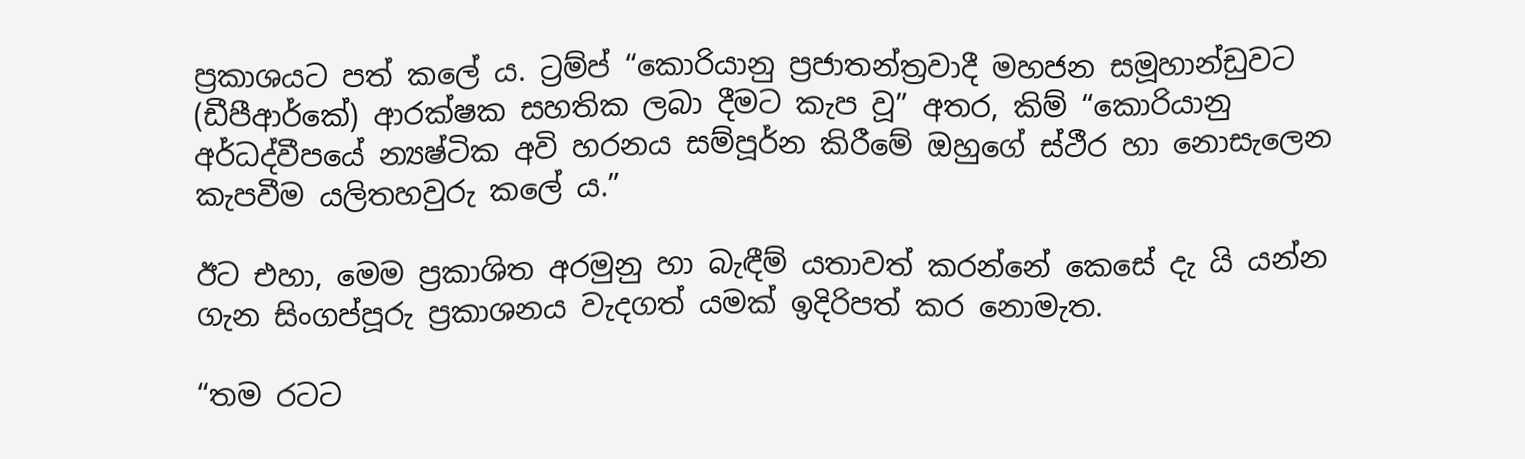ප්‍රකාශයට පත් කලේ ය. ට්‍රම්ප් “කොරියානු ප්‍රජාතන්ත්‍රවාදී මහජන සමූහාන්ඩුවට (ඩීපීආර්කේ) ආරක්ෂක සහතික ලබා දීමට කැප වූ” අතර, කිම් “කොරියානු අර්ධද්වීපයේ න්‍යෂ්ටික අවි හරනය සම්පූර්න කිරීමේ ඔහුගේ ස්ථීර හා නොසැලෙන කැපවීම යලිතහවුරු කලේ ය.”

ඊට එහා, මෙම ප්‍රකාශිත අරමුනු හා බැඳීම් යතාවත් කරන්නේ කෙසේ දැ යි යන්න ගැන සිංගප්පූරු ප්‍රකාශනය වැදගත් යමක් ඉදිරිපත් කර නොමැත.

“තම රටට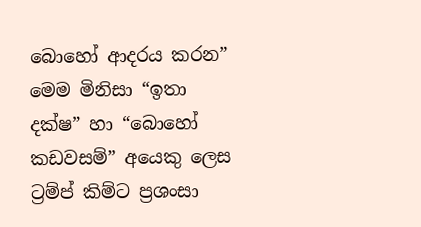බොහෝ ආදරය කරන” මෙම මිනිසා “ඉතා දක්ෂ” හා “බොහෝ කඩවසම්” අයෙකු ලෙස ට්‍රම්ප් කිම්ට ප්‍රශංසා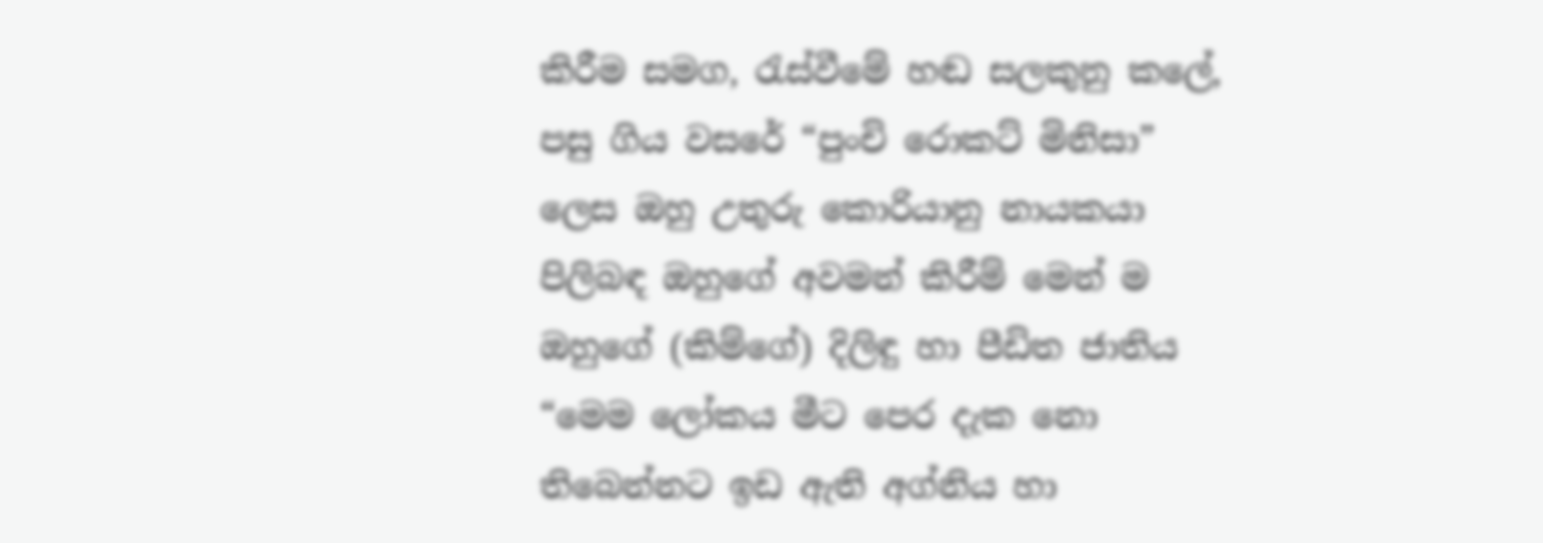කිරීම සමග, රැස්වීමේ හඬ සලකුනු කලේ, පසු ගිය වසරේ “පුංචි රොකට් මිනිසා” ලෙස ඔහු උතුරු කොරියානු නායකයා පිලිබඳ ඔහුගේ අවමන් කිරීම් මෙන් ම ඔහුගේ (කිම්ගේ) දිලිඳු හා පීඩිත ජාතිය “මෙම ලෝකය මීට පෙර දැක නො තිබෙන්නට ඉඩ ඇති අග්නිය හා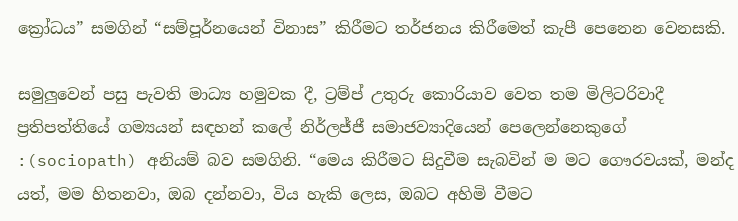ක්‍රෝධය” සමගින් “සම්පූර්නයෙන් විනාස” කිරීමට තර්ජනය කිරීමෙත් කැපී පෙනෙන වෙනසකි.

සමුලුවෙන් පසු පැවති මාධ්‍ය හමුවක දී, ට්‍රම්ප් උතුරු කොරියාව වෙත තම මිලිටරිවාදී ප්‍රතිපත්තියේ ගම්‍යයන් සඳහන් කලේ නිර්ලජ්ජී සමාජව්‍යාදියෙන් පෙලෙන්නෙකුගේ :(sociopath) අනියම් බව සමගිනි. “මෙය කිරීමට සිදුවීම සැබවින් ම මට ගෞරවයක්, මන්ද යත්, මම හිතනවා, ඔබ දන්නවා, විය හැකි ලෙස, ඔබට අහිමි වීමට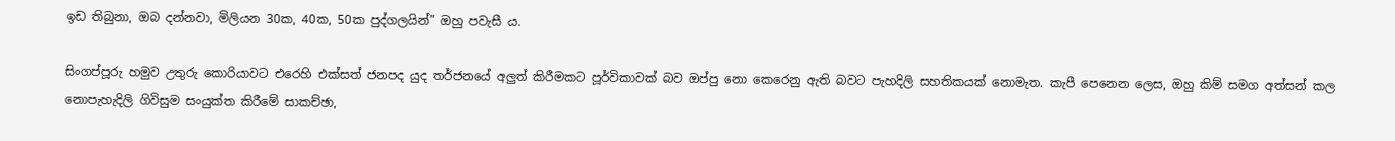ඉඩ තිබුනා, ඔබ දන්නවා, මිලියන 30ක, 40ක, 50ක පුද්ගලයින්” ඔහු පවැසී ය.

සිංගප්පූරු හමුව උතුරු කොරියාවට එරෙහි එක්සත් ජනපද යුද තර්ජනයේ අලුත් කිරීමකට පූර්විකාවක් බව ඔප්පු නො කෙරෙනු ඇති බවට පැහදිලි සහතිකයක් නොමැත. කැපී පෙනෙන ලෙස, ඔහු කිම් සමග අත්සන් කල නොපැහැදිලි ගිවිසුම සංයුක්ත කිරීමේ සාකච්ඡා,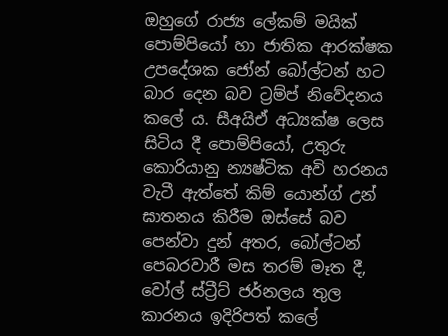ඔහුගේ රාජ්‍ය ලේකම් මයික් පොම්පියෝ හා ජාතික ආරක්ෂක උපදේශක ජෝන් බෝල්ටන් හට බාර දෙන බව ට්‍රම්ප් නිවේදනය කලේ ය. සීඅයිඒ අධ්‍යක්ෂ ලෙස සිටිය දී පොම්පියෝ, උතුරු කොරියානු න්‍යෂ්ටික අවි හරනය වැටී ඇත්තේ කිම් යොන්ග් උන් ඝාතනය කිරීම ඔස්සේ බව පෙන්වා දුන් අතර, බෝල්ටන් පෙබරවාරී මස තරම් මෑත දී, වෝල් ස්ට්‍රීට් ජර්නලය තුල කාරනය ඉදිරිපත් කලේ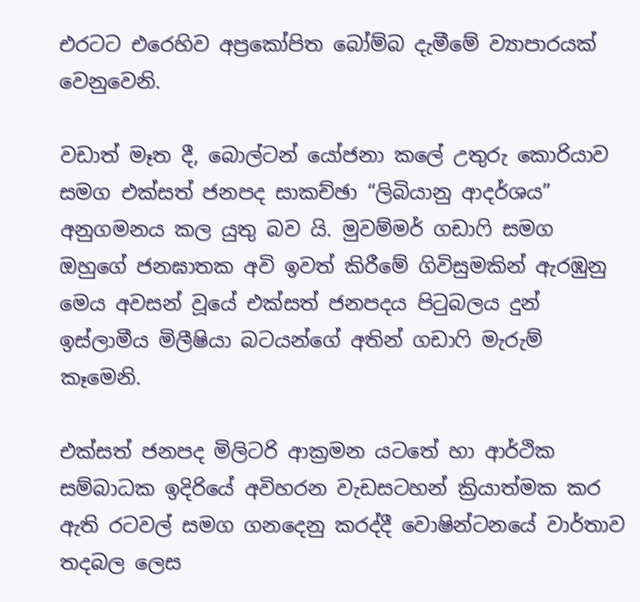එරටට එරෙහිව අප්‍රකෝපිත බෝම්බ දැමීමේ ව්‍යාපාරයක් වෙනුවෙනි.

වඩාත් මෑත දී, බොල්ටන් යෝජනා කලේ උතුරු කොරියාව සමග එක්සත් ජනපද සාකච්ඡා “ලිබියානු ආදර්ශය” අනුගමනය කල යුතු බව යි. මුවම්මර් ගඩාෆි සමග ඔහුගේ ජනඝාතක අවි ඉවත් කිරීමේ ගිවිසුමකින් ඇරඹුනු මෙය අවසන් වූයේ එක්සත් ජනපදය පිටුබලය දුන් ඉස්ලාමීය මිලීෂියා බටයන්ගේ අතින් ගඩාෆි මැරුම් කෑමෙනි.

එක්සත් ජනපද මිලිටරි ආක්‍රමන යටතේ හා ආර්ථික සම්බාධක ඉදිරියේ අවිහරන වැඩසටහන් ක්‍රියාත්මක කර ඇති රටවල් සමග ගනදෙනු කරද්දී වොෂින්ටනයේ වාර්තාව තදබල ලෙස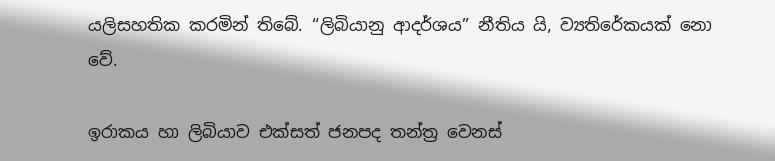යලිසහතික කරමින් තිබේ. “ලිබියානු ආදර්ශය” නීතිය යි, ව්‍යතිරේකයක් නො වේ.

ඉරාකය හා ලිබියාව එක්සත් ජනපද තන්ත්‍ර වෙනස්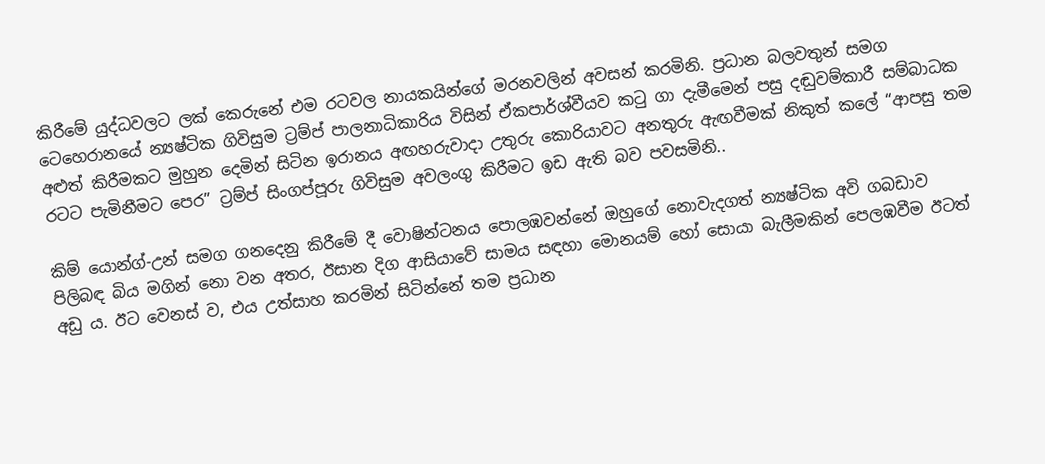කිරීමේ යුද්ධවලට ලක් කෙරුනේ එම රටවල නායකයින්ගේ මරනවලින් අවසන් කරමිනි. ප්‍රධාන බලවතුන් සමග ටෙහෙරානයේ න්‍යෂ්ටික ගිවිසුම ට්‍රම්ප් පාලනාධිකාරිය විසින් ඒකපාර්ශ්වීයව කටු ගා දැමීමෙන් පසු දඬුවම්කාරී සම්බාධක අළුත් කිරීමකට මුහුන දෙමින් සිටින ඉරානය අඟහරුවාදා උතුරු කොරියාවට අනතුරු ඇඟවීමක් නිකුත් කලේ “ආපසු තම රටට පැමිනීමට පෙර” ට්‍රම්ප් සිංගප්පූරු ගිවිසුම අවලංගු කිරීමට ඉඩ ඇති බව පවසමිනි..

කිම් යොන්ග්-උන් සමග ගනදෙනු කිරීමේ දී වොෂින්ටනය පොලඹවන්නේ ඔහුගේ නොවැදගත් න්‍යෂ්ටික අවි ගබඩාව පිලිබඳ බිය මගින් නො වන අතර, ඊසාන දිග ආසියාවේ සාමය සඳහා මොනයම් හෝ සොයා බැලීමකින් පෙලඹවීම ඊටත් අඩු ය. ඊට වෙනස් ව, එය උත්සාහ කරමින් සිටින්නේ තම ප්‍රධාන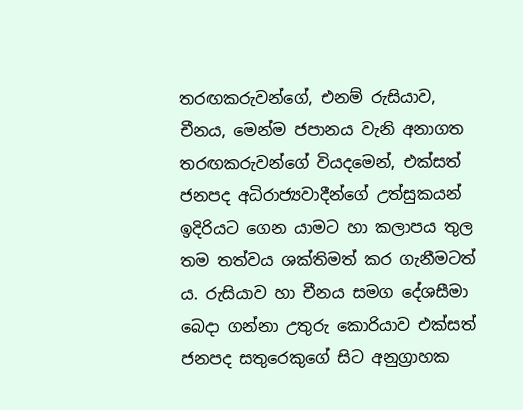තරඟකරුවන්ගේ, එනම් රුසියාව, චීනය, මෙන්ම ජපානය වැනි අනාගත තරඟකරුවන්ගේ වියදමෙන්, එක්සත් ජනපද අධිරාජ්‍යවාදීන්ගේ උත්සුකයන් ඉදිරියට ගෙන යාමට හා කලාපය තුල තම තත්වය ශක්තිමත් කර ගැනීමටත් ය. රුසියාව හා චීනය සමග දේශසීමා බෙදා ගන්නා උතුරු කොරියාව එක්සත් ජනපද සතුරෙකුගේ සිට අනුග්‍රාහක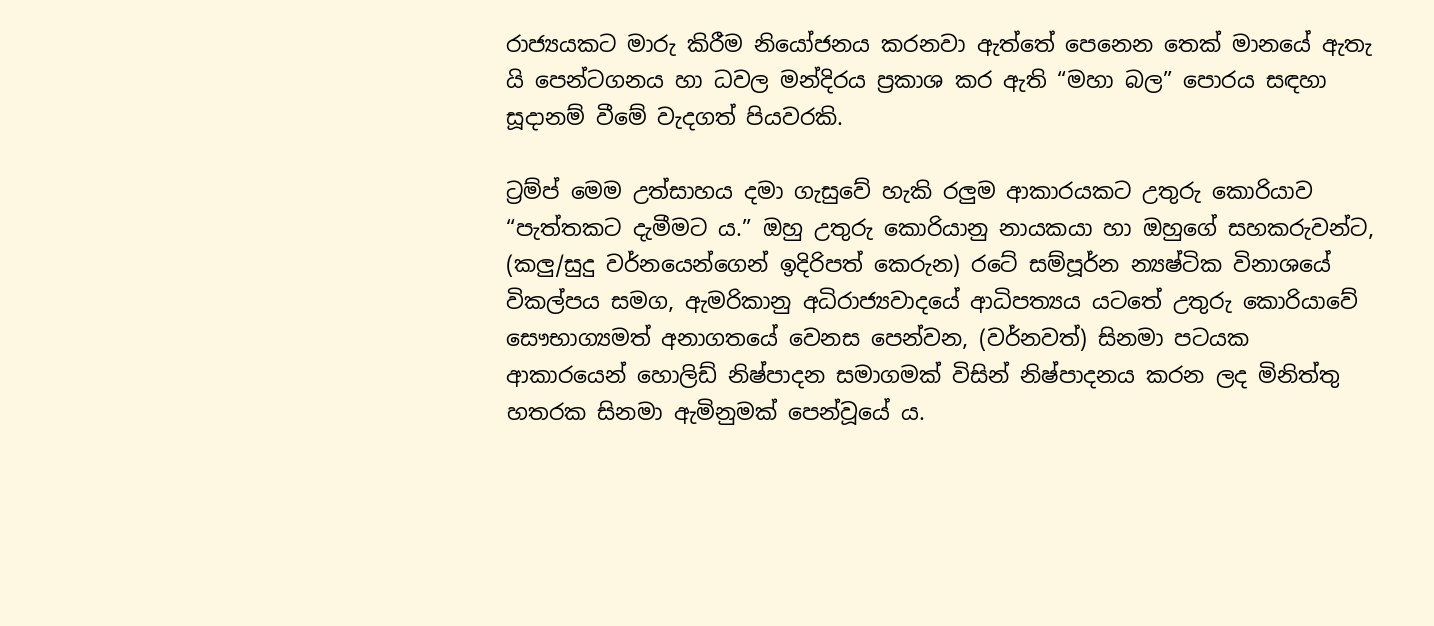රාජ්‍යයකට මාරු කිරීම නියෝජනය කරනවා ඇත්තේ පෙනෙන තෙක් මානයේ ඇතැ යි පෙන්ටගනය හා ධවල මන්දිරය ප්‍රකාශ කර ඇති “මහා බල” පොරය සඳහා සූදානම් වීමේ වැදගත් පියවරකි.

ට්‍රම්ප් මෙම උත්සාහය දමා ගැසුවේ හැකි රලුම ආකාරයකට උතුරු කොරියාව “පැත්තකට දැමීමට ය.” ඔහු උතුරු කොරියානු නායකයා හා ඔහුගේ සහකරුවන්ට, (කලු/සුදු වර්නයෙන්ගෙන් ඉදිරිපත් කෙරුන) රටේ සම්පූර්න න්‍යෂ්ටික විනාශයේ විකල්පය සමග, ඇමරිකානු අධිරාජ්‍යවාදයේ ආධිපත්‍යය යටතේ උතුරු කොරියාවේ සෞභාග්‍යමත් අනාගතයේ වෙනස පෙන්වන, (වර්නවත්) සිනමා පටයක ආකාරයෙන් හොලිඩ් නිෂ්පාදන සමාගමක් විසින් නිෂ්පාදනය කරන ලද මිනිත්තු හතරක සිනමා ඇමිනුමක් පෙන්වූයේ ය.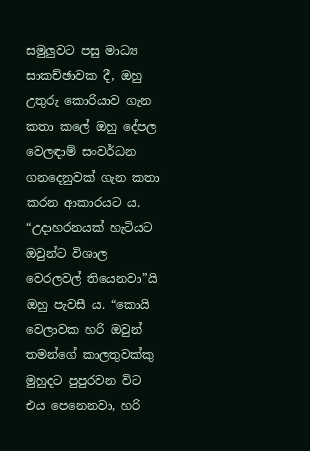සමුලුවට පසු මාධ්‍ය සාකච්ඡාවක දී, ඔහු උතුරු කොරියාව ගැන කතා කලේ ඔහු දේපල වෙලඳාම් සංවර්ධන ගනදෙනුවක් ගැන කතා කරන ආකාරයට ය. “උදාහරනයක් හැටියට ඔවුන්ට විශාල වෙරලවල් තියෙනවා”යි ඔහු පැවසී ය. “කොයි වෙලාවක හරි ඔවුන් තමන්ගේ කාලතුවක්කු මුහුදට පුපුරවන විට එය පෙනෙනවා, හරි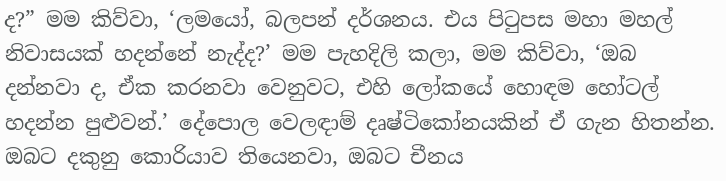ද?” මම කිව්වා, ‘ලමයෝ, බලපන් දර්ශනය. එය පිටුපස මහා මහල් නිවාසයක් හදන්නේ නැද්ද?’ මම පැහදිලි කලා, මම කිව්වා, ‘ඔබ දන්නවා ද, ඒක කරනවා වෙනුවට, එහි ලෝකයේ හොඳම හෝටල් හදන්න පුළුවන්.’ දේපොල වෙලඳාම් දෘෂ්ටිකෝනයකින් ඒ ගැන හිතන්න. ඔබට දකුනු කොරියාව තියෙනවා, ඔබට චීනය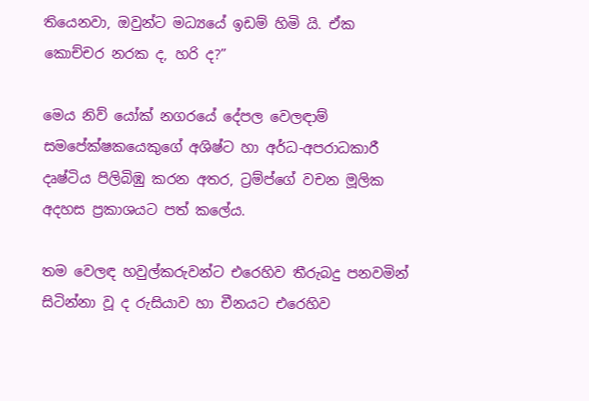තියෙනවා, ඔවුන්ට මධ්‍යයේ ඉඩම් හිමි යි. ඒක කොච්චර නරක ද, හරි ද?”

මෙය නිව් යෝක් නගරයේ දේපල වෙලඳාම් සමපේක්ෂකයෙකුගේ අශිෂ්ට හා අර්ධ-අපරාධකාරී දෘෂ්ටිය පිලිබිඹු කරන අතර, ට්‍රම්ප්ගේ වචන මූලික අදහස ප්‍රකාශයට පත් කලේය.

තම වෙලඳ හවුල්කරුවන්ට එරෙහිව තීරුබදු පනවමින් සිටින්නා වූ ද රුසියාව හා චීනයට එරෙහිව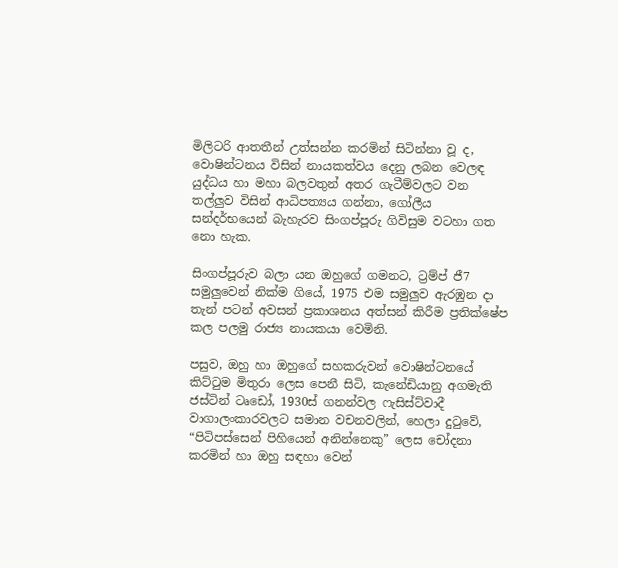මිලිටරි ආතතීන් උත්සන්න කරමින් සිටින්නා වූ ද, වොෂින්ටනය විසින් නායකත්වය දෙනු ලබන වෙලඳ යුද්ධය හා මහා බලවතුන් අතර ගැටීම්වලට වන තල්ලුව විසින් ආධිපත්‍යය ගන්නා, ගෝලීය සන්දර්භයෙන් බැහැරව සිංගප්පූරු ගිවිසුම වටහා ගත නො හැක.

සිංගප්පූරුව බලා යන ඔහුගේ ගමනට, ට්‍රම්ප් ජී7 සමුලුවෙන් නික්ම ගියේ, 1975 එම සමුලුව ඇරඹුන දා තැන් පටන් අවසන් ප්‍රකාශනය අත්සන් කිරීම ප්‍රතික්ෂේප කල පලමු රාජ්‍ය නායකයා වෙමිනි.

පසුව, ඔහු හා ඔහුගේ සහකරුවන් වොෂින්ටනයේ කිට්ටුම මිතුරා ලෙස පෙනී සිටි, කැනේඩියානු අගමැති ජස්ටින් ටෘඩෝ, 1930ස් ගනන්වල ෆැසිස්ට්වාදී වාගාලංකාරවලට සමාන වචනවලින්, හෙලා දුටුවේ, “පිටිපස්සෙන් පිහියෙන් අනින්නෙකු” ලෙස චෝදනා කරමින් හා ඔහු සඳහා වෙන්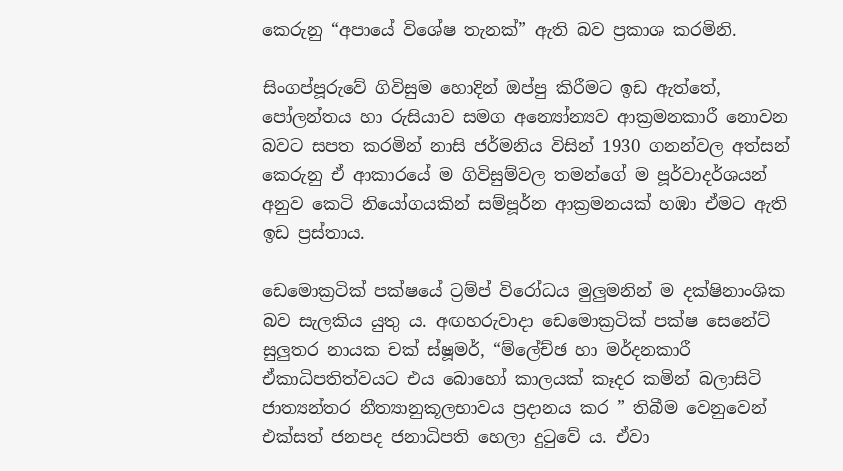කෙරුනු “අපායේ විශේෂ තැනක්” ඇති බව ප්‍රකාශ කරමිනි.

සිංගප්පූරුවේ ගිවිසුම හොදින් ඔප්පු කිරීමට ඉඩ ඇත්තේ, පෝලන්තය හා රුසියාව සමග අන්‍යෝන්‍යව ආක්‍රමනකාරී නොවන බවට සපත කරමින් නාසි ජර්මනිය විසින් 1930 ගනන්වල අත්සන් කෙරුනු ඒ ආකාරයේ ම ගිවිසුම්වල තමන්ගේ ම පූර්වාදර්ශයන් අනුව කෙටි නියෝගයකින් සම්පූර්න ආක්‍රමනයක් හඹා ඒමට ඇති ඉඩ ප්‍රස්තාය.

ඩෙමොක්‍රටික් පක්ෂයේ ට්‍රම්ප් විරෝධය මුලුමනින් ම දක්ෂිනාංශික බව සැලකිය යුතු ය. අඟහරුවාදා ඩෙමොක්‍රටික් පක්ෂ සෙනේට් සුලුතර නායක චක් ස්ෂූමර්, “ම්ලේච්ඡ හා මර්දනකාරී ඒකාධිපතිත්වයට එය බොහෝ කාලයක් කෑදර කමින් බලාසිටි ජාත්‍යන්තර නීත්‍යානුකූලභාවය ප්‍රදානය කර ” තිබීම වෙනුවෙන් එක්සත් ජනපද ජනාධිපති හෙලා දුටුවේ ය. ඒවා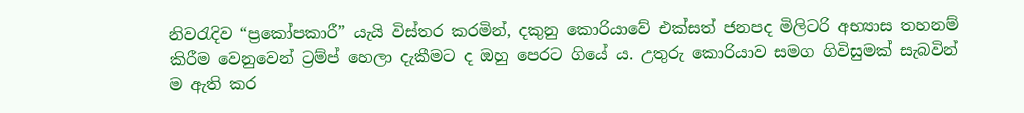නිවරැදිව “ප්‍රකෝපකාරී” යැයි විස්තර කරමින්, දකුනු කොරියාවේ එක්සත් ජනපද මිලිටරි අභ්‍යාස තහනම් කිරීම වෙනුවෙන් ට්‍රම්ප් හෙලා දැකීමට ද ඔහු පෙරට ගියේ ය. උතුරු කොරියාව සමග ගිවිසුමක් සැබවින් ම ඇති කර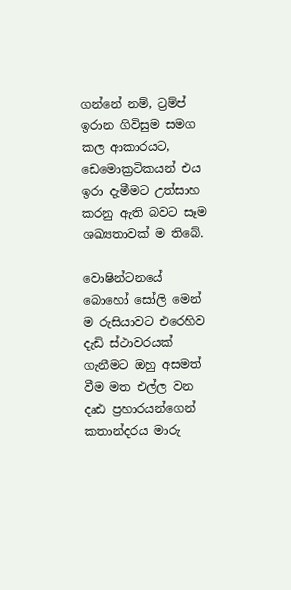ගන්නේ නම්, ට්‍රම්ප් ඉරාන ගිවිසුම සමග කල ආකාරයට, ඩෙමොක්‍රටිකයන් එය ඉරා දැමීමට උත්සාහ කරනු ඇති බවට සෑම ශඛ්‍යතාවක් ම තිබේ.

වොෂින්ටනයේ බොහෝ සෝලි මෙන් ම රුසියාවට එරෙහිව දැඩි ස්ථාවරයක් ගැනීමට ඔහු අසමත් වීම මත එල්ල වන දෘඪ ප්‍රහාරයන්ගෙන් කතාන්දරය මාරු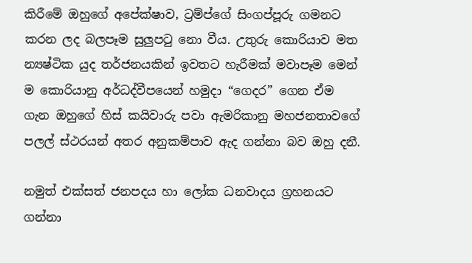කිරීමේ ඔහුගේ අපේක්ෂාව, ට්‍රම්ප්ගේ සිංගප්පූරු ගමනට කරන ලද බලපෑම සුලුපටු නො වීය. උතුරු කොරියාව මත න්‍යෂ්ටික යුද තර්ජනයකින් ඉවතට හැරීමක් මවාපෑම මෙන් ම කොරියානු අර්ධද්වීපයෙන් හමුදා “ගෙදර” ගෙන ඒම ගැන ඔහුගේ හිස් කයිවාරු පවා ඇමරිකානු මහජනතාවගේ පලල් ස්ථරයන් අතර අනුකම්පාව ඇද ගන්නා බව ඔහු දනී.

නමුත් එක්සත් ජනපදය හා ලෝක ධනවාදය ග්‍රහනයට ගන්නා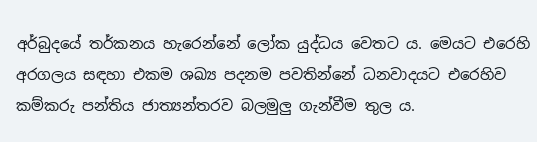අර්බුදයේ තර්කනය හැරෙන්නේ ලෝක යුද්ධය වෙතට ය. මෙයට එරෙහි අරගලය සඳහා එකම ශඛ්‍ය පදනම පවතින්නේ ධනවාදයට එරෙහිව කම්කරු පන්තිය ජාත්‍යන්තරව බලමුලු ගැන්වීම තුල ය.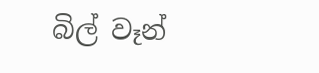බිල් වෑන්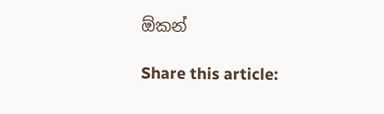ඕකන්

Share this article: